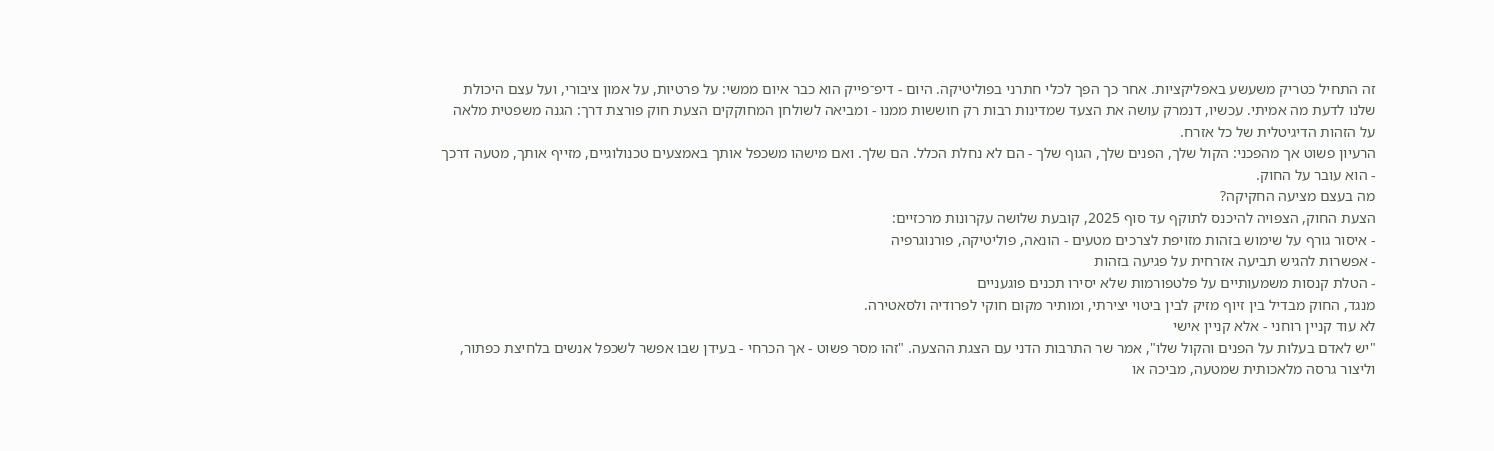זה התחיל כטריק משעשע באפליקציות. אחר כך הפך לכלי חתרני בפוליטיקה. היום - דיפ־פייק הוא כבר איום ממשי: על פרטיות, על אמון ציבורי, ועל עצם היכולת שלנו לדעת מה אמיתי. עכשיו, דנמרק עושה את הצעד שמדינות רבות רק חוששות ממנו - ומביאה לשולחן המחוקקים הצעת חוק פורצת דרך: הגנה משפטית מלאה על הזהות הדיגיטלית של כל אזרח.
הרעיון פשוט אך מהפכני: הקול שלך, הפנים שלך, הגוף שלך - הם לא נחלת הכלל. הם שלך. ואם מישהו משכפל אותך באמצעים טכנולוגיים, מזייף אותך, מטעה דרכך - הוא עובר על החוק.
מה בעצם מציעה החקיקה?
הצעת החוק, הצפויה להיכנס לתוקף עד סוף 2025, קובעת שלושה עקרונות מרכזיים:
- איסור גורף על שימוש בזהות מזויפת לצרכים מטעים - הונאה, פוליטיקה, פורנוגרפיה
- אפשרות להגיש תביעה אזרחית על פגיעה בזהות
- הטלת קנסות משמעותיים על פלטפורמות שלא יסירו תכנים פוגעניים
מנגד, החוק מבדיל בין זיוף מזיק לבין ביטוי יצירתי, ומותיר מקום חוקי לפרודיה ולסאטירה.
לא עוד קניין רוחני - אלא קניין אישי
"יש לאדם בעלות על הפנים והקול שלו", אמר שר התרבות הדני עם הצגת ההצעה. "זהו מסר פשוט - אך הכרחי - בעידן שבו אפשר לשכפל אנשים בלחיצת כפתור, וליצור גרסה מלאכותית שמטעה, מביכה או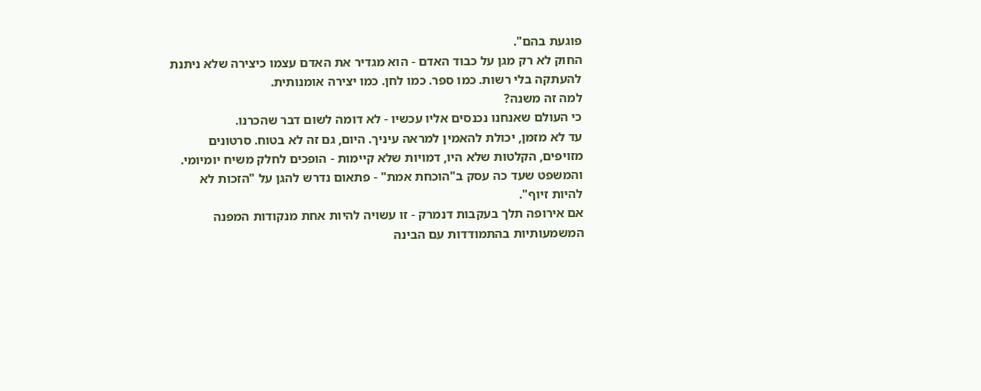פוגעת בהם".
החוק לא רק מגן על כבוד האדם - הוא מגדיר את האדם עצמו כיצירה שלא ניתנת להעתקה בלי רשות. כמו ספר. כמו לחן. כמו יצירה אומנותית.
למה זה משנה?
כי העולם שאנחנו נכנסים אליו עכשיו - לא דומה לשום דבר שהכרנו.
עד לא מזמן, יכולת להאמין למראה עיניך. היום, גם זה לא בטוח. סרטונים מזויפים, הקלטות שלא היו, דמויות שלא קיימות - הופכים לחלק משיח יומיומי. והמשפט שעד כה עסק ב"הוכחת אמת" - פתאום נדרש להגן על "הזכות לא להיות זיוף".
אם אירופה תלך בעקבות דנמרק - זו עשויה להיות אחת מנקודות המפנה המשמעותיות בהתמודדות עם הבינה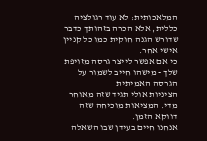המלאכותית: לא עוד רגולציה כללית, אלא הכרה בזהותך כדבר שדורש הגנה חוקית כמו כל קניין אישי אחר.
כי אם אפשר לייצר גרסה מזויפת שלך - מישהו חייב לשמור על הגרסה האמיתית
הציניות אולי תגיד שזה מאוחר מדי. המציאות מוכיחה שזה דווקא הזמן.
אנחנו חיים בעידן שבו השאלה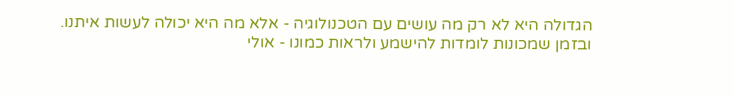הגדולה היא לא רק מה עושים עם הטכנולוגיה - אלא מה היא יכולה לעשות איתנו.
ובזמן שמכונות לומדות להישמע ולראות כמונו - אולי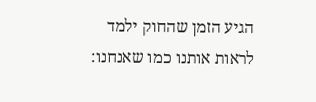הגיע הזמן שהחוק ילמד לראות אותנו כמו שאנחנו: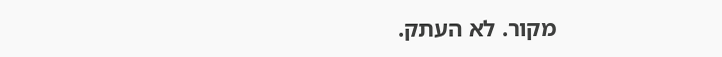מקור. לא העתק.